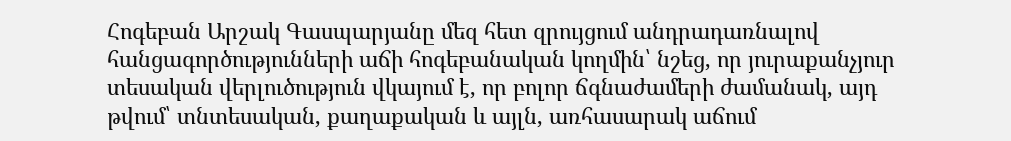Հոգեբան Արշակ Գասպարյանը մեզ հետ զրույցում անդրադառնալով հանցագործությունների աճի հոգեբանական կողմին՝ նշեց, որ յուրաքանչյուր տեսական վերլուծություն վկայում է, որ բոլոր ճգնաժամերի ժամանակ, այդ թվում՝ տնտեսական, քաղաքական և այլն, առհասարակ աճում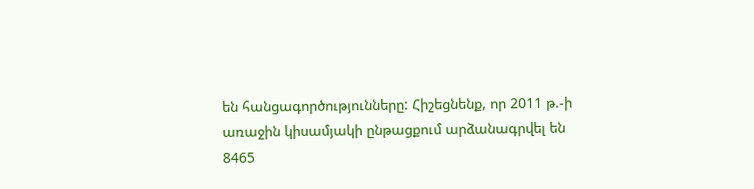են հանցագործությունները: Հիշեցնենք, որ 2011 թ.-ի առաջին կիսամյակի ընթացքում արձանագրվել են 8465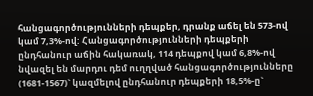հանցագործությունների դեպքեր, դրանք աճել են 573-ով կամ 7,3%-ով: Հանցագործությունների դեպքերի ընդհանուր աճին հակառակ, 114 դեպքով կամ 6,8%-ով նվազել են մարդու դեմ ուղղված հանցագործությունները (1681-1567)` կազմելով ընդհանուր դեպքերի 18,5%-ը`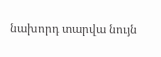նախորդ տարվա նույն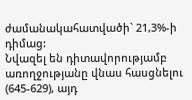ժամանակահատվածի` 21,3%-ի դիմաց:
Նվազել են դիտավորությամբ առողջությանը վնաս հասցնելու (645-629), այդ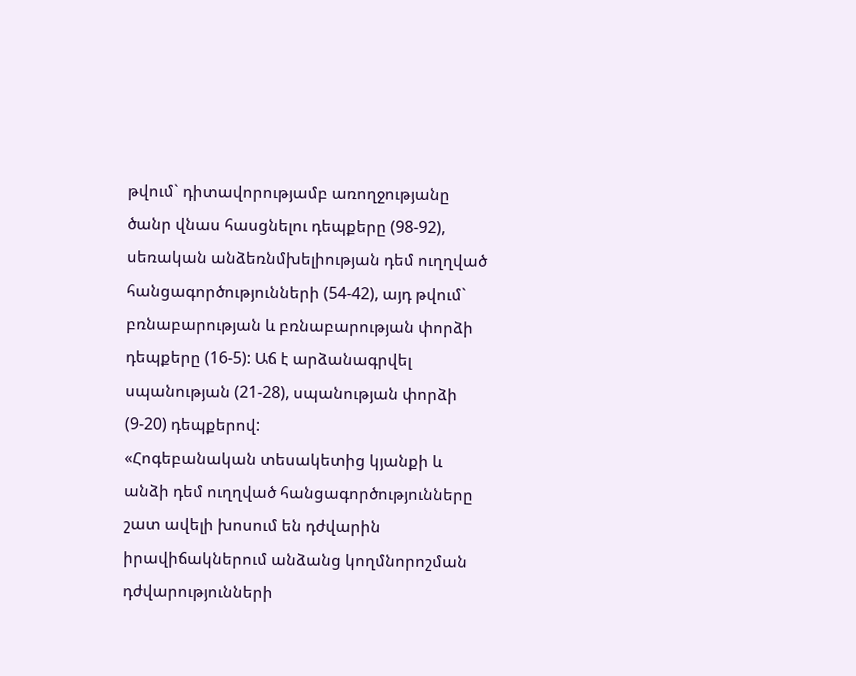թվում` դիտավորությամբ առողջությանը ծանր վնաս հասցնելու դեպքերը (98-92), սեռական անձեռնմխելիության դեմ ուղղված հանցագործությունների (54-42), այդ թվում` բռնաբարության և բռնաբարության փորձի դեպքերը (16-5): Աճ է արձանագրվել սպանության (21-28), սպանության փորձի (9-20) դեպքերով:
«Հոգեբանական տեսակետից կյանքի և անձի դեմ ուղղված հանցագործությունները շատ ավելի խոսում են դժվարին իրավիճակներում անձանց կողմնորոշման դժվարությունների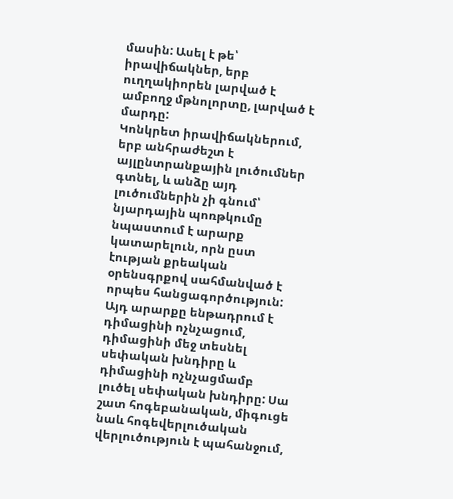մասին: Ասել է թե՝ իրավիճակներ, երբ ուղղակիորեն լարված է ամբողջ մթնոլորտը, լարված է մարդը:
Կոնկրետ իրավիճակներում, երբ անհրաժեշտ է այլընտրանքային լուծումներ գտնել, և անձը այդ լուծումներին չի գնում՝ նյարդային պոռթկումը նպաստում է արարք կատարելուն, որն ըստ էության քրեական օրենսգրքով սահմանված է որպես հանցագործություն: Այդ արարքը ենթադրում է դիմացինի ոչնչացում, դիմացինի մեջ տեսնել սեփական խնդիրը և դիմացինի ոչնչացմամբ լուծել սեփական խնդիրը: Սա շատ հոգեբանական, միգուցե նաև հոգեվերլուծական վերլուծություն է պահանջում,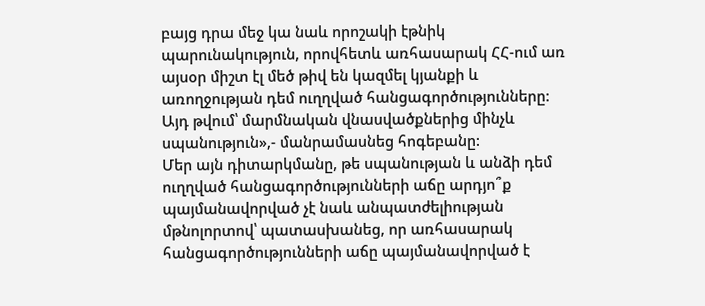բայց դրա մեջ կա նաև որոշակի էթնիկ պարունակություն, որովհետև առհասարակ ՀՀ-ում առ այսօր միշտ էլ մեծ թիվ են կազմել կյանքի և առողջության դեմ ուղղված հանցագործությունները: Այդ թվում՝ մարմնական վնասվածքներից մինչև սպանություն»,- մանրամասնեց հոգեբանը:
Մեր այն դիտարկմանը, թե սպանության և անձի դեմ ուղղված հանցագործությունների աճը արդյո՞ք պայմանավորված չէ նաև անպատժելիության մթնոլորտով՝ պատասխանեց, որ առհասարակ հանցագործությունների աճը պայմանավորված է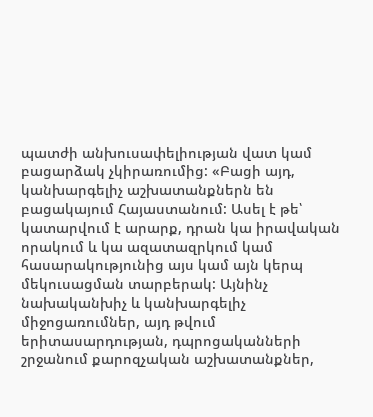պատժի անխուսափելիության վատ կամ բացարձակ չկիրառումից: «Բացի այդ, կանխարգելիչ աշխատանքներն են բացակայում Հայաստանում: Ասել է թե՝ կատարվում է արարք, դրան կա իրավական որակում և կա ազատազրկում կամ հասարակությունից այս կամ այն կերպ մեկուսացման տարբերակ: Այնինչ նախականխիչ և կանխարգելիչ միջոցառումներ, այդ թվում երիտասարդության, դպրոցականների շրջանում քարոզչական աշխատանքներ,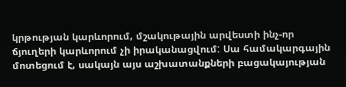կրթության կարևորում, մշակութային արվեստի ինչ-որ ճյուղերի կարևորում չի իրականացվում: Սա համակարգային մոտեցում է, սակայն այս աշխատանքների բացակայության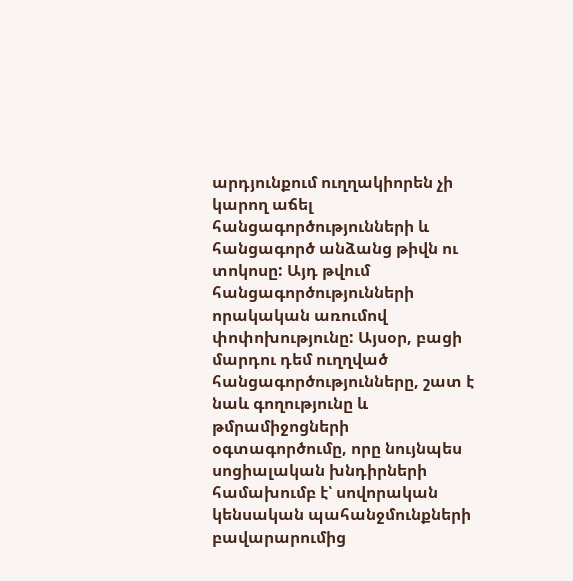արդյունքում ուղղակիորեն չի կարող աճել հանցագործությունների և հանցագործ անձանց թիվն ու տոկոսը: Այդ թվում հանցագործությունների որակական առումով փոփոխությունը: Այսօր, բացի մարդու դեմ ուղղված հանցագործությունները, շատ է նաև գողությունը և թմրամիջոցների օգտագործումը, որը նույնպես սոցիալական խնդիրների համախումբ է՝ սովորական կենսական պահանջմունքների բավարարումից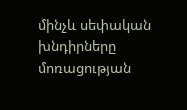մինչև սեփական խնդիրները մոռացության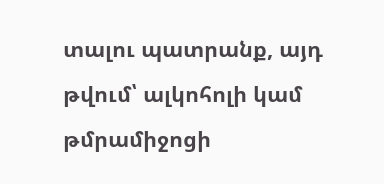տալու պատրանք, այդ թվում՝ ալկոհոլի կամ թմրամիջոցի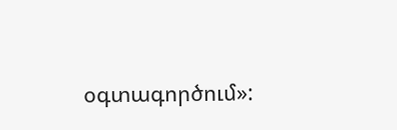օգտագործում»: